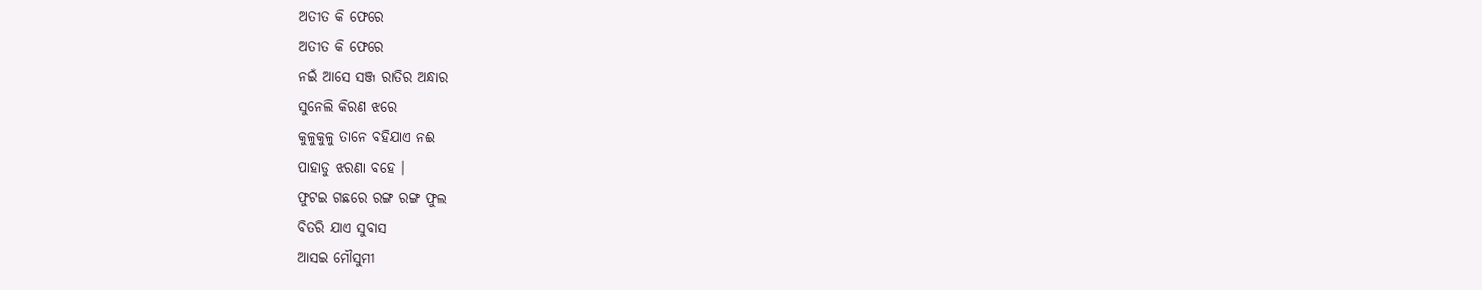ଅତୀତ କି ଫେରେ
ଅତୀତ କି ଫେରେ
ନଇଁ ଆସେ ସଞ୍ଜ ରାତିର ଅନ୍ଧାର
ସୁନେଲି କିରଣ ଝରେ
କୁଳୁକୁଳୁ ତାନେ ବହିଯାଏ ନଈ
ପାହାଡୁ ଝରଣା ବହେ ।
ଫୁଟଇ ଗଛରେ ରଙ୍ଗ ରଙ୍ଗ ଫୁଲ
ବିତରି ଯାଏ ସୁବାସ
ଆସଇ ମୌସୁମୀ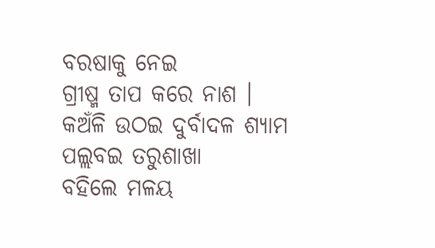ବରଷାକୁ ନେଇ
ଗ୍ରୀଷ୍ମ ତାପ କରେ ନାଶ ।
କଅଁଳି ଉଠଇ ଦୁର୍ବାଦଳ ଶ୍ୟାମ
ପଲ୍ଲବଇ ତରୁଶାଖା
ବହିଲେ ମଳୟ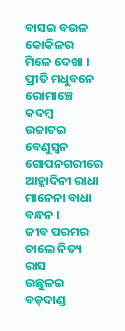ବାସଇ ବଉଳ
କୋକିଳର ମିଳେ ଦେଖା ।
ପ୍ରୀତି ମଧୁବନେ ରୋମାଞ୍ଚେ କଦମ୍ବ
ଉଚ୍ଚାଟଇ ବେଣୁସ୍ୱନ
ଗୋପନଗରୀରେ ଆହ୍ଲାଦିନୀ ରାଧା
ମାନେନା ବାଧା ବନ୍ଧନ ।
ଜୀବ ପରମର ଚାଲେ ନିତ୍ୟ ରାସ
ଉଛୁଳଇ ବଡ଼ଦାଣ୍ଡ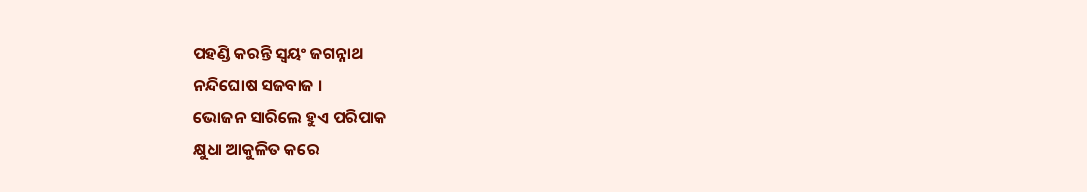ପହଣ୍ଡି କରନ୍ତି ସ୍ୱୟଂ ଜଗନ୍ନାଥ
ନନ୍ଦିଘୋଷ ସଜବାଜ ।
ଭୋଜନ ସାରିଲେ ହୁଏ ପରିପାକ
କ୍ଷୁଧା ଆକୁଳିତ କରେ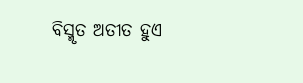ବିସ୍ମୃତ ଅତୀତ ହୁଏ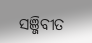ସଞ୍ଜିବୀତ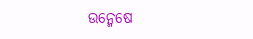ଉନ୍ମେଷେ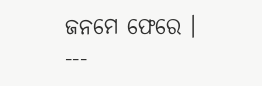ଜନମେ ଫେରେ ।
---